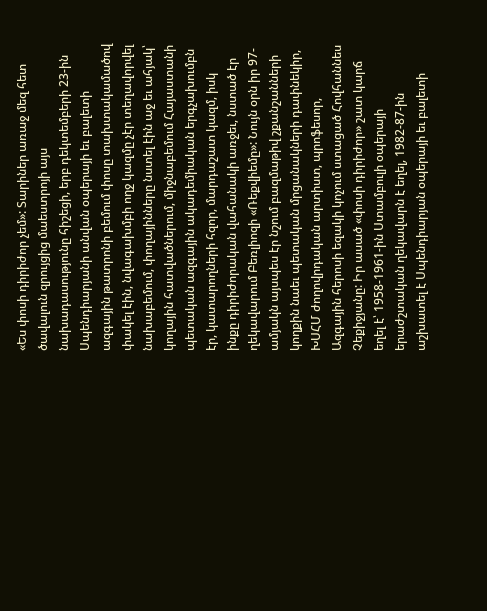«Ես փոսի դիրիժոր չեմ»: Տարիներ առաջ մեզ հետ ծավալուն զրույցից մաեստրոյի այս նախադասությունը հիշեցի, երբ դեկտեմբերի 23-ին Սպենդիարյանի անվան օպերայի եւ բալետի ազգային թատրոնի բեմում փոսը տախտակամածով փակել էին, նվագախմբի ողջ կազմը չէր տեղավորվել նախաբեմում, փողայինները նստել էին աջ եւ ահյակ՝ կողային հատվածներում, միջնաբեմում Հայաստանի պետական ազգային ակադեմիական երգչախումբն էր, կատարողների հզոր, մարդաշատ կազմ, իսկ ինքը դիրիժորական վահանակի առջեւ, նստած էր ղեկավարում Բեռլիոզի «Ռեքվիեմը»: Նույն օրն իր 97-ամյակն այսպես էր նշում բազմաթիվ շքանշանների կողքին նաեւ պետական մրցանակների դափնեկիր, ԽՍՀՄ ժողովրդական արտիստ, պրոֆեսոր, Ազգային հերոսի եզակի կոչում ստացած Հովհաննես Չեքիջյանը: Իր ասած «փոսի դիրիժոր» շատ կարճ եղել է՝ 1958-1961-ին Ստամբուլի օպերայի երաժշտական ղեկավարն է եղել, 1982-87-ին աշխատել է Սպենդիարյան օպերայի եւ բալետի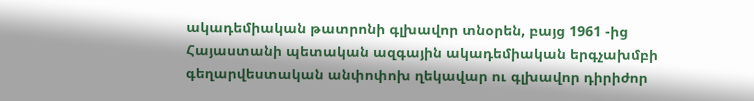ակադեմիական թատրոնի գլխավոր տնօրեն, բայց 1961 -ից Հայաստանի պետական ազգային ակադեմիական երգչախմբի գեղարվեստական անփոփոխ ղեկավար ու գլխավոր դիրիժոր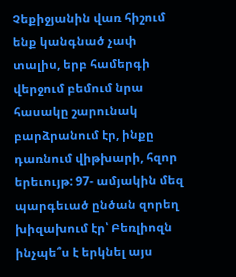Չեքիջյանին վառ հիշում ենք կանգնած չափ տալիս, երբ համերգի վերջում բեմում նրա հասակը շարունակ բարձրանում էր, ինքը դառնում վիթխարի, հզոր երեւույթ: 97- ամյակին մեզ պարգեւած ընծան զորեղ խիզախում էր՝ Բեռլիոզն ինչպե՞ս է երկնել այս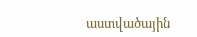աստվածային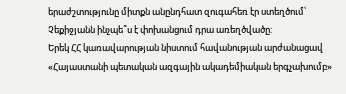երաժշտությունը միտքն անընդհատ զուգահեռ էր ստեղծում՝ Չեքիջյանն ինչպե՞ս է փոխանցում դրա առեղծվածը:
Երեկ ՀՀ կառավարության նիստում հավանության արժանացավ «Հայաստանի պետական ազգային ակադեմիական երգչախումբ»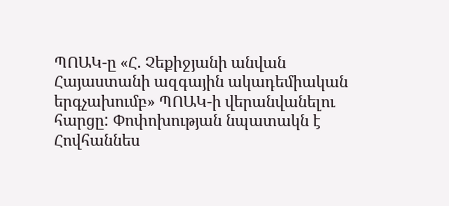ՊՈԱԿ-ը «Հ. Չեքիջյանի անվան Հայաստանի ազգային ակադեմիական երգչախումբ» ՊՈԱԿ-ի վերանվանելու հարցը: Փոփոխության նպատակն է Հովհաննես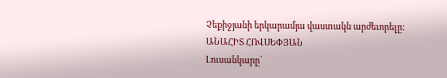Չեքիջյանի երկարամյա վաստակն արժեւորելը:
ԱՆԱՀԻՏ ՀՈՎՍԵՓՅԱՆ
Լուսանկարը`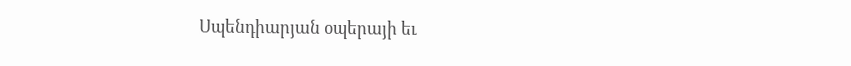Սպենդիարյան օպերայի եւ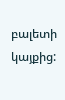բալետի կայքից: